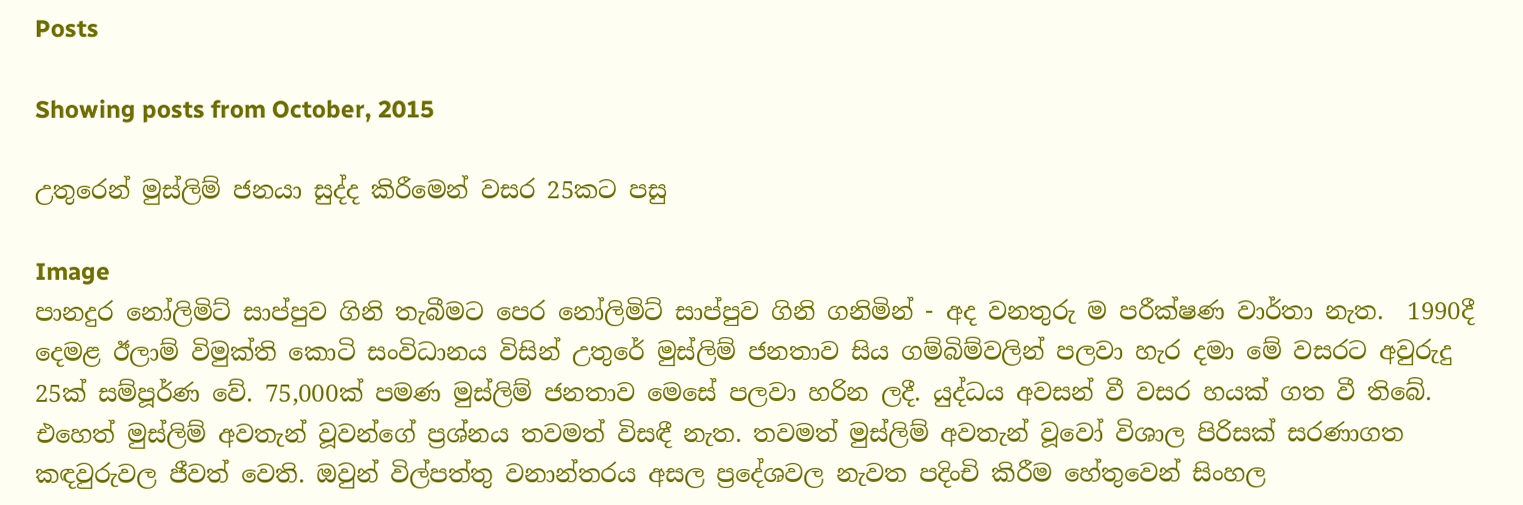Posts

Showing posts from October, 2015

උතුරෙන් මුස්ලිම් ජනයා සුද්ද කිරීමෙන් වසර 25කට පසු

Image
පානදුර නෝලිමිට් සාප්පුව ගිනි තැබීමට පෙර නෝලිමිට් සාප්පුව ගිනි ගනිමින් - අද වනතුරු ම පරීක්ෂණ වාර්තා නැත.  1990දී දෙමළ ඊලාම් විමුක්ති කොටි සංවිධානය විසින් උතුරේ මුස්ලිම් ජනතාව සිය ගම්බිම්වලින් පලවා හැර දමා මේ වසරට අවුරුදු 25ක් සම්පූර්ණ වේ. 75,000ක් පමණ මුස්ලිම් ජනතාව මෙසේ පලවා හරින ලදී. යුද්ධය අවසන් වී වසර හයක් ගත වී තිබේ. එහෙත් මුස්ලිම් අවතැන් වූවන්ගේ ප්‍රශ්නය තවමත් විසඳී නැත. තවමත් මුස්ලිම් අවතැන් වූවෝ විශාල පිරිසක් සරණාගත කඳවුරුවල ජීවත් වෙති. ඔවුන් විල්පත්තු වනාන්තරය අසල ප්‍රදේශවල නැවත පදිංචි කිරීම හේතුවෙන් සිංහල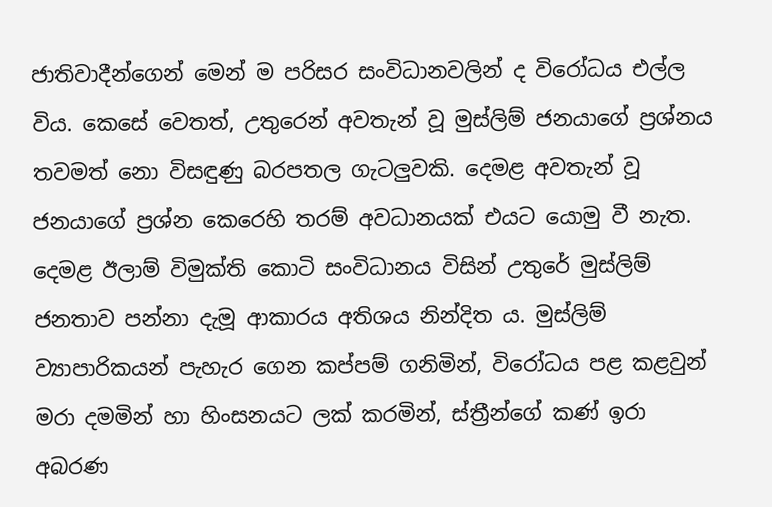ජාතිවාදීන්ගෙන් මෙන් ම පරිසර සංවිධානවලින් ද විරෝධය එල්ල විය. කෙසේ වෙතත්, උතුරෙන් අවතැන් වූ මුස්ලිම් ජනයාගේ ප්‍රශ්නය තවමත් නො විසඳුණු බරපතල ගැටලුවකි. දෙමළ අවතැන් වූ ජනයාගේ ප්‍රශ්න කෙරෙහි තරම් අවධානයක් එයට යොමු වී නැත. දෙමළ ඊලාම් විමුක්ති කොටි සංවිධානය විසින් උතුරේ මුස්ලිම් ජනතාව පන්නා දැමූ ආකාරය අතිශය නින්දිත ය. මුස්ලිම් ව්‍යාපාරිකයන් පැහැර ගෙන කප්පම් ගනිමින්, විරෝධය පළ කළවුන් මරා දමමින් හා හිංසනයට ලක් කරමින්, ස්ත්‍රීන්ගේ කණ් ඉරා අබරණ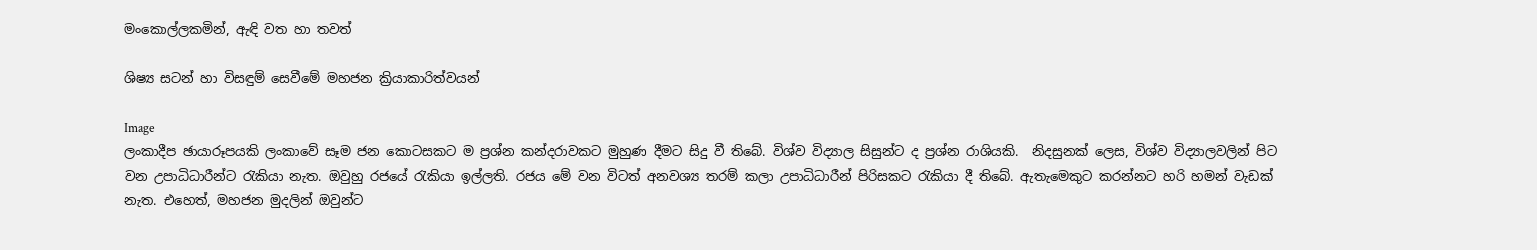මංකොල්ලකමින්, ඇඳි වත හා තවත්

ශිෂ්‍ය සටන් හා විසඳුම් සෙවීමේ මහජන ක්‍රියාකාරිත්වයන්

Image
ලංකාදීප ඡායාරූපයකි ලංකාවේ සෑම ජන කොටසකට ම ප්‍ර‍ශ්න කන්දරාවකට මුහුණ දීමට සිදු වී තිබේ. විශ්ව විද්‍යාල සිසුන්ට ද ප්‍ර‍ශ්න රාශියකි.  නිදසුනක් ලෙස, විශ්ව විද්‍යාලවලින් පිට වන උපාධිධාරීන්ට රැකියා නැත. ඔවුහු රජයේ රැකියා ඉල්ලති. රජය මේ වන විටත් අනවශ්‍ය තරම් කලා උපාධිධාරීන් පිරිසකට රැකියා දී තිබේ. ඇතැමෙකුට කරන්නට හරි හමන් වැඩක් නැත. එහෙත්, මහජන මුදලින් ඔවුන්ට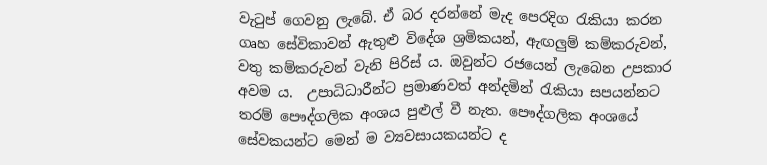වැටුප් ගෙවනු ලැබේ. ඒ බර දරන්නේ මැද පෙරදිග රැකියා කරන ගෘහ සේවිකාවන් ඇතුළු විදේශ ශ්‍ර‍මිකයන්, ඇඟලුම් කම්කරුවන්, වතු කම්කරුවන් වැනි පිරිස් ය. ඔවුන්ට රජයෙන් ලැබෙන උපකාර අවම ය.  උපාධිධාරීන්ට ප්‍ර‍මාණවත් අන්දමින් රැකියා සපයන්නට තරම් පෞද්ගලික අංශය පුළුල් වී නැත. පෞද්ගලික අංශයේ සේවකයන්ට මෙන් ම ව්‍යවසායකයන්ට ද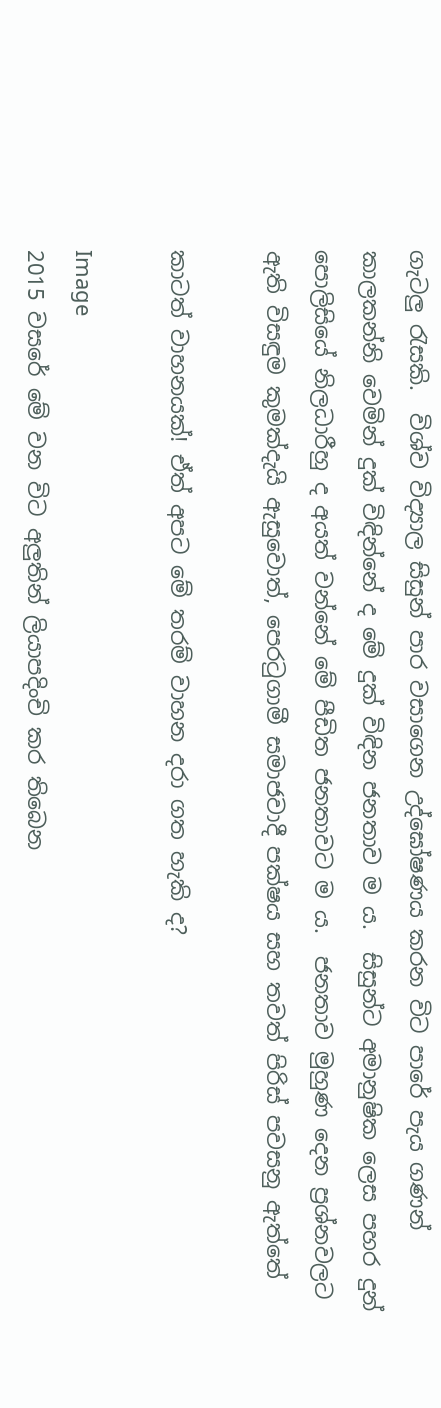ගැටලු රැසකි.  විශ්ව විද්‍යාල සිසුන් පාර වසාගෙන උද්ඝෝෂණය කරන විට පාරේ පැය ගණන් කාලකන්නි වෙමින් දුක් විඳින්නේ ද මේ දුක් විඳින ජනතාව ම ය.  සිසුන්ට අමානුෂික ලෙස පහර දුන් පොලිසියේ නිලධාරීහු ද අයත් වන්නේ මේ පීඩිත ජනතාවට ම ය.  ජනතාව මුහුණ දෙන ප්‍ර‍ශ්නවලට ඇති විසඳුම කුමක්දැයි ඇසුවොත්, පෙරටුගාමී සමාජවාදී පක්ෂය සහ තවත් පිරිස් පවසනු ඇත්තේ

කාටත් වාහනයක්! ඒත් අපට මේ තරම් වාහන දරා ගත හැකි ද?

Image
2015 වසරේ මේ වන විට අලුතින් ලියාපදිංචි කර තිබෙන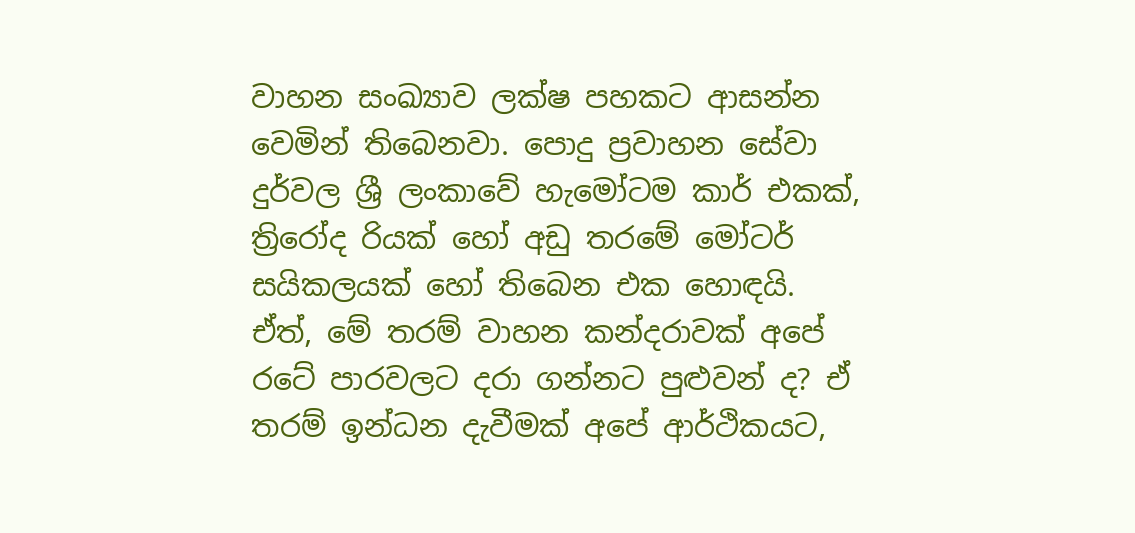වාහන සංඛ්‍යාව ලක්ෂ පහකට ආසන්න වෙමින් තිබෙනවා. පොදු ප්‍ර‍වාහන සේවා දුර්වල ශ්‍රී ලංකාවේ හැමෝටම කාර් එකක්, ත්‍රිරෝද රියක් හෝ අඩු තරමේ මෝටර් සයිකලයක් හෝ තිබෙන එක හොඳයි.  ඒත්, මේ තරම් වාහන කන්දරාවක් අපේ රටේ පාරවලට දරා ගන්නට පුළුවන් ද? ඒ තරම් ඉන්ධන දැවීමක් අපේ ආර්ථිකයට,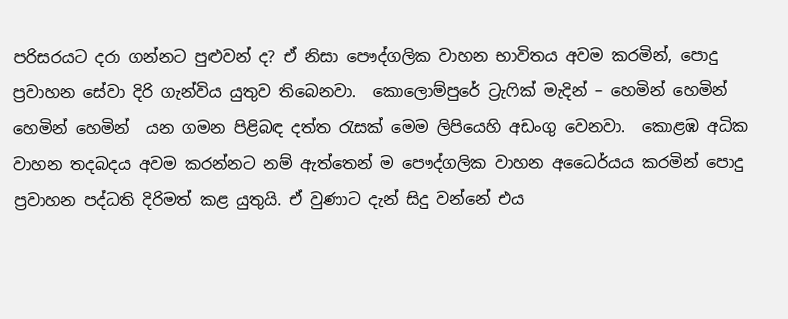පරිසරයට දරා ගන්නට පුළුවන් ද? ඒ නිසා පෞද්ගලික වාහන භාවිතය අවම කරමින්, පොදු ප්‍ර‍වාහන සේවා දිරි ගැන්විය යුතුව තිබෙනවා.  කොලොම්පුරේ ට්‍රැෆික් මැදින් – හෙමින් හෙමින් හෙමින් හෙමින්  යන ගමන පිළිබඳ දත්ත රැසක් මෙම ලිපියෙහි අඩංගු වෙනවා.  කොළඹ අධික වාහන තදබදය අවම කරන්නට නම් ඇත්තෙන් ම පෞද්ගලික වාහන අධෛර්යය කරමින් පොදු ප්‍ර‍වාහන පද්ධති දිරිමත් කළ යුතුයි. ඒ වුණාට දැන් සිදු වන්නේ එය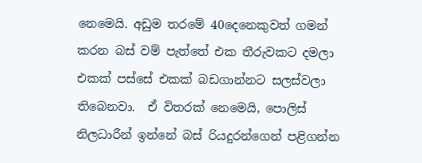නෙමෙයි. අඩුම තරමේ 40දෙනෙකුවත් ගමන් කරන බස් වම් පැත්තේ එක තීරුවකට දමලා එකක් පස්සේ එකක් බඩගාන්නට සලස්වලා තිබෙනවා.  ඒ විතරක් නෙමෙයි, පොලිස් නිලධාරීන් ඉන්නේ බස් රියදුරන්ගෙන් පළිගන්න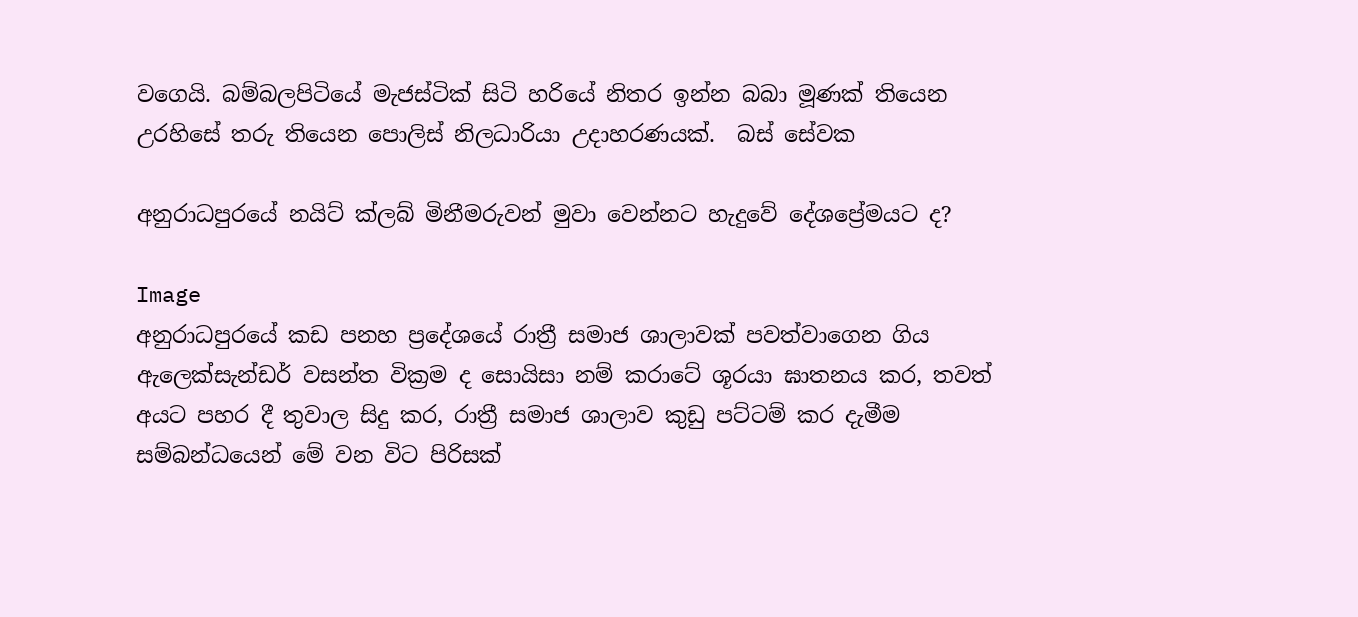වගෙයි. බම්බලපිටියේ මැජස්ටික් සිටි හරියේ නිතර ඉන්න බබා මූණක් තියෙන උරහිසේ තරු තියෙන පොලිස් නිලධාරියා උදාහරණයක්.  බස් සේවක

අනුරාධපුරයේ නයිට් ක්ලබ් මිනීමරුවන් මුවා වෙන්නට හැදුවේ දේශප්‍රේමයට ද?

Image
අනුරාධපුරයේ කඩ පනහ ප්‍රදේශයේ රාත්‍රී සමාජ ශාලාවක් පවත්වාගෙන ගිය ඇලෙක්‌සැන්ඩර් වසන්ත වික්‍රම ද සොයිසා නම් කරාටේ ශූරයා ඝාතනය කර, තවත් අයට පහර දී තුවාල සිදු කර, රාත්‍රී සමාජ ශාලාව කුඩු පට්ටම් කර දැමීම සම්බන්ධයෙන් මේ වන විට පිරිසක්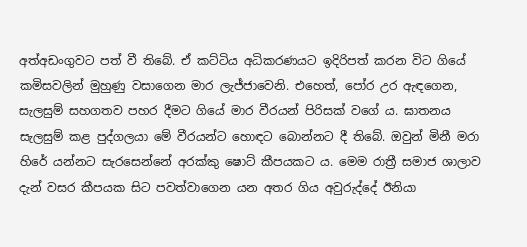අත්අඩංගුවට පත් වී තිබේ. ඒ කට්ටිය අධිකරණයට ඉදිරිපත් කරන විට ගියේ කමිසවලින් මුහුණු වසාගෙන මාර ලැජ්ජාවෙනි. එහෙත්, පෝර උර ඇඳගෙන, සැලසුම් සහගතව පහර දීමට ගියේ මාර වීරයන් පිරිසක් වගේ ය. ඝාතනය සැලසුම් කළ පුද්ගලයා මේ වීරයන්ට හොඳට බොන්නට දී තිබේ. ඔවුන් මිනී මරා හිරේ යන්නට සැරසෙන්නේ අරක්කු ෂොට් කීපයකට ය. මෙම රාත්‍රී සමාජ ශාලාව දැන් වසර කීපයක සිට පවත්වාගෙන යන අතර ගිය අවුරුද්දේ ඊනියා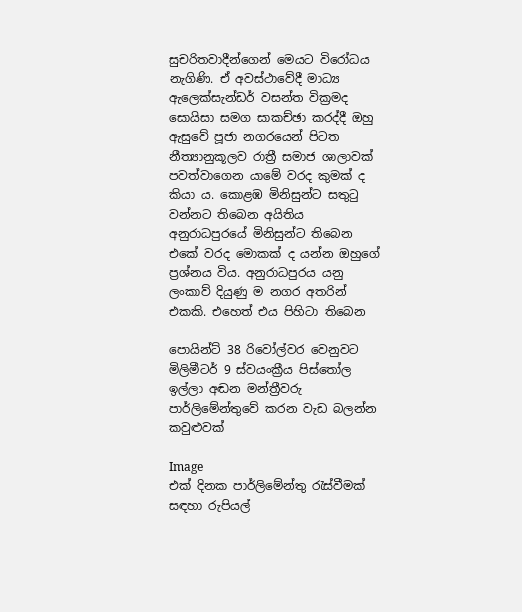සුචරිතවාදීන්ගෙන් මෙයට විරෝධය නැගිණි. ඒ අවස්ථාවේදී මාධ්‍ය ඇලෙක්‌සැන්ඩර් වසන්ත වික්‍රමද සොයිසා සමග සාකච්ඡා කරද්දී ඔහු ඇසුවේ පූජා නගරයෙන් පිටත නීත්‍යානුකූලව රාත්‍රී සමාජ ශාලාවක් පවත්වාගෙන යාමේ වරද කුමක් ද කියා ය. කොළඹ මිනිසුන්ට සතුටු වන්නට තිබෙන අයිතිය අනුරාධපුරයේ මිනිසුන්ට තිබෙන එකේ වරද මොකක් ද යන්න ඔහුගේ ප්‍රශ්නය විය. අනුරාධපුරය යනු ලංකාව් දියුණු ම නගර අතරින් එකකි. එහෙත් එය පිහිටා තිබෙන

පොයින්ට් 38 රිවෝල්වර වෙනුවට මිලිමීටර් 9 ස්වයංක්‍රීය පිස්තෝල ඉල්ලා අඬන මන්ත්‍රීවරු පාර්ලිමේන්තුවේ කරන වැඩ බලන්න කවුළුවක්

Image
එක් දිනක පාර්ලිමේන්තු රැස්වීමක් සඳහා රුපියල්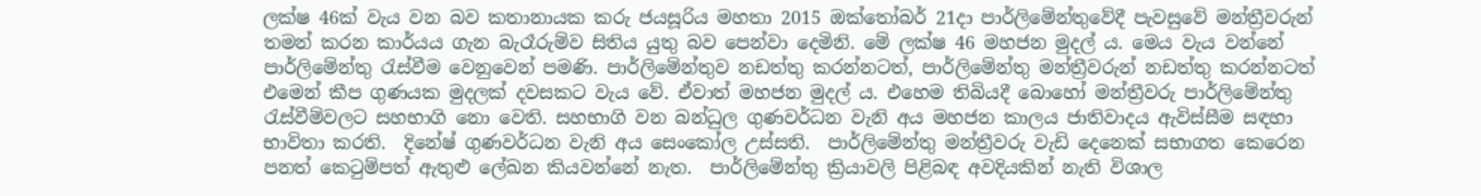ලක්ෂ 46ක් වැය වන බව කතානායක කරු ජයසූරිය මහතා 2015 ඔක්තෝබර් 21දා පාර්ලිමේන්තුවේදී පැවසුවේ මන්ත්‍රීවරුන් තමන් කරන කාර්යය ගැන බැරෑරුම්ව සිතිය යුතු බව පෙන්වා දෙමිනි. මේ ලක්ෂ 46 මහජන මුදල් ය. මෙය වැය වන්නේ පාර්ලිමේන්තු රැස්වීම වෙනුවෙන් පමණි. පාර්ලිමේන්තුව නඩත්තු කරන්නටත්, පාර්ලිමේන්තු මන්ත්‍රීවරුන් නඩත්තු කරන්නටත් එමෙන් කීප ගුණයක මුදලක් දවසකට වැය වේ. ඒවාත් මහජන මුදල් ය. එහෙම තිබියදී බොහෝ මන්ත්‍රීවරු පාර්ලිමේන්තු රැස්වීම්වලට සහභාගි නො වෙති. සහභාගි වන බන්ධුල ගුණවර්ධන වැනි අය මහජන කාලය ජාතිවාදය ඇවිස්සීම සඳහා භාවිතා කරති.  දිනේෂ් ගුණවර්ධන වැනි අය සෙංකෝල උස්සති.  පාර්ලිමේන්තු මන්ත්‍රීවරු වැඩි දෙනෙක් සභාගත කෙරෙන පනත් කෙටුම්පත් ඇතුළු ලේඛන කියවන්නේ නැත.  පාර්ලිමේන්තු ක්‍රියාවලි පිළිබඳ අවදියකින් නැති විශාල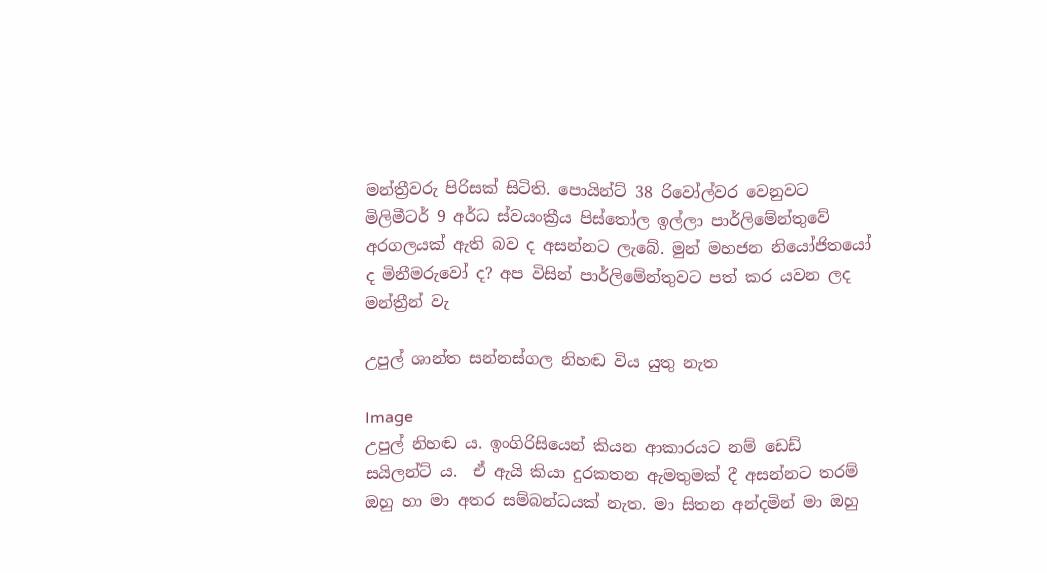මන්ත්‍රීවරු පිරිසක් සිටිති. පොයින්ට් 38 රිවෝල්වර වෙනුවට මිලිමීටර් 9 අර්ධ ස්වයංක්‍රීය පිස්තෝල ඉල්ලා පාර්ලිමේන්තුවේ අරගලයක් ඇති බව ද අසන්නට ලැබේ. මුන් මහජන නියෝජිතයෝ ද මිනීමරුවෝ ද? අප විසින් පාර්ලිමේන්තුවට පත් කර යවන ලද මන්ත්‍රීන් වැ

උපුල් ශාන්ත සන්නස්ගල නිහඬ විය යුතු නැත

Image
උපුල් නිහඬ ය. ඉංගිරිසියෙන් කියන ආකාරයට නම් ඩෙඩ් සයිලන්ට් ය.  ඒ ඇයි කියා දුරකතන ඇමතුමක් දී අසන්නට තරම් ඔහු හා මා අතර සම්බන්ධයක් නැත. මා සිතන අන්දමින් මා ඔහු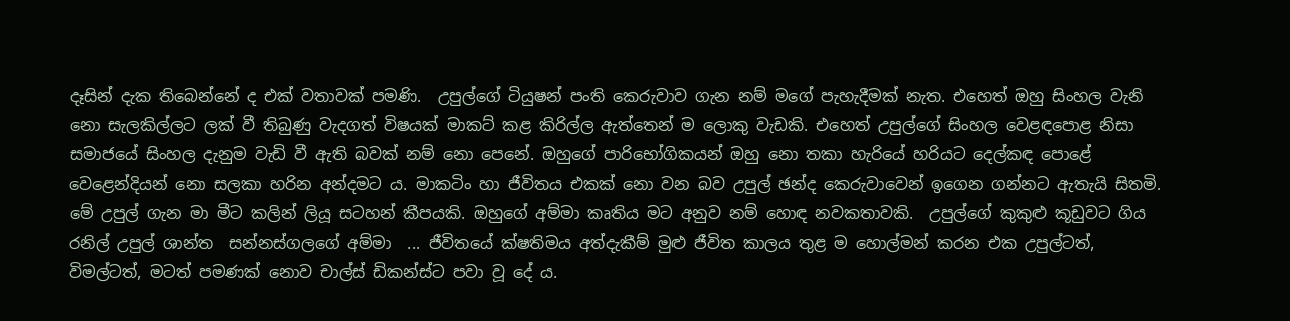දෑසින් දැක තිබෙන්නේ ද එක් වතාවක් පමණි.  උපුල්ගේ ටියුෂන් පංති කෙරුවාව ගැන නම් මගේ පැහැදීමක් නැත. එහෙත් ඔහු සිංහල වැනි නො සැලකිල්ලට ලක් වී තිබුණු වැදගත් විෂයක් මාකට් කළ කිරිල්ල ඇත්තෙන් ම ලොකු වැඩකි. එහෙත් උපුල්ගේ සිංහල වෙළඳපොළ නිසා සමාජයේ සිංහල දැනුම වැඩි වී ඇති බවක් නම් නො පෙනේ. ඔහුගේ පාරිභෝගිකයන් ඔහු නො තකා හැරියේ හරියට දෙල්කඳ පොළේ වෙළෙන්දියන් නො සලකා හරින අන්දමට ය. මාකටිං හා ජීවිතය එකක් නො වන බව උපුල් ඡන්ද කෙරුවාවෙන් ඉගෙන ගන්නට ඇතැයි සිතමි.  මේ උපුල් ගැන මා මීට කලින් ලියූ සටහන් කීපයකි. ඔහුගේ අම්මා කෘතිය මට අනුව නම් හොඳ නවකතාවකි.  උපුල්ගේ කුකුළු කූඩුවට ගිය රනිල් උපුල් ශාන්ත  සන්නස්ගලගේ අම්මා  ... ජීවිතයේ ක්ෂතිමය අත්දැකීම් මුළු ජීවිත කාලය තුළ ම හොල්මන් කරන එක උපුල්ටත්, විමල්ටත්, මටත් පමණක් නොව චාල්ස් ඩිකන්ස්ට පවා වූ දේ ය.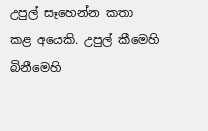උපුල් සෑහෙන්න කතා කළ අයෙකි. උපුල් කීමෙහි බිනීමෙහි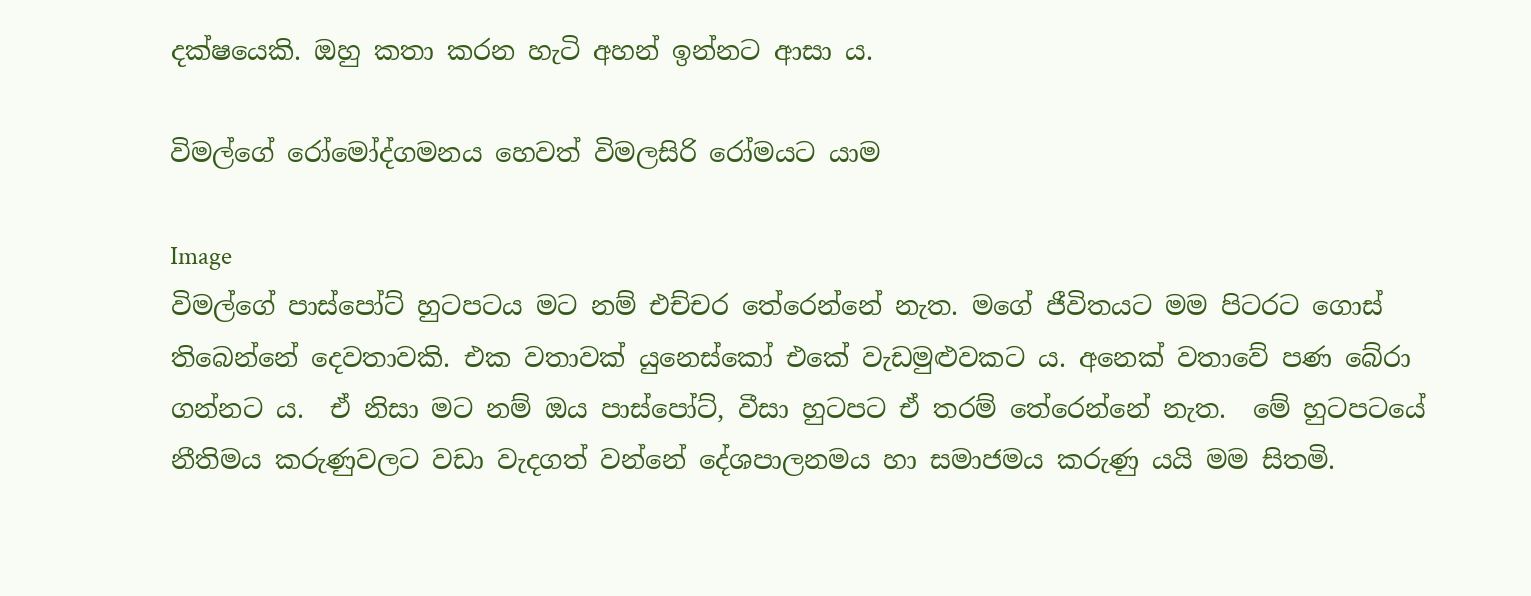දක්ෂයෙකි. ඔහු කතා කරන හැටි අහන් ඉන්නට ආසා ය.

විමල්ගේ රෝමෝද්ගමනය හෙවත් විමලසිරි රෝමයට යාම

Image
විමල්ගේ පාස්පෝට් හුටපටය මට නම් එච්චර තේරෙන්නේ නැත. මගේ ජීවිතයට මම පිටරට ගොස් තිබෙන්නේ දෙවතාවකි. එක වතාවක් යුනෙස්කෝ එකේ වැඩමුළුවකට ය. අනෙක් වතාවේ පණ බේරා ගන්නට ය.  ඒ නිසා මට නම් ඔය පාස්පෝට්, වීසා හුටපට ඒ තරම් තේරෙන්නේ නැත.  මේ හුටපටයේ නීතිමය කරුණුවලට වඩා වැදගත් වන්නේ දේශපාලනමය හා සමාජමය කරුණු යයි මම සිතමි.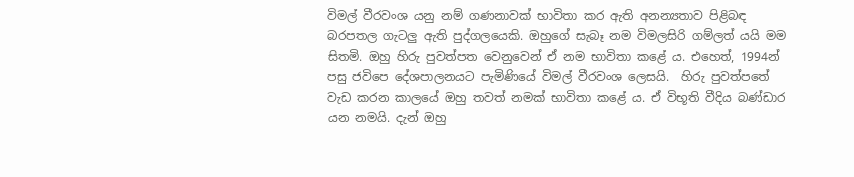විමල් වීරවංශ යනු නම් ගණනාවක් භාවිතා කර ඇති අනන්‍යතාව පිළිබඳ බරපතල ගැටලු ඇති පුද්ගලයෙකි. ඔහුගේ සැබෑ නම විමලසිරි ගම්ලත් යයි මම සිතමි. ඔහු හිරු පුවත්පත වෙනුවෙන් ඒ නම භාවිතා කළේ ය. එහෙත්, 1994න් පසු ජවිපෙ දේශපාලනයට පැමිණියේ විමල් වීරවංශ ලෙසයි.  හිරු පුවත්පතේ වැඩ කරන කාලයේ ඔහු තවත් නමක් භාවිතා කළේ ය. ඒ විභූති වීදිය බණ්ඩාර යන නමයි. දැන් ඔහු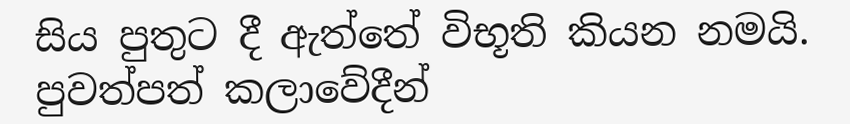සිය පුතුට දී ඇත්තේ විභූති කියන නමයි.  පුවත්පත් කලාවේදීන්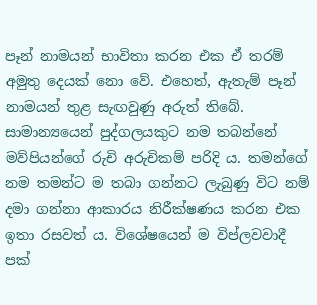පෑන් නාමයන් භාවිතා කරන එක ඒ තරම් අමුතු දෙයක් නො වේ. එහෙත්, ඇතැම් පෑන් නාමයන් තුළ සැඟවුණු අරුත් තිබේ.  සාමාන්‍යයෙන් පුද්ගලයකුට නම තබන්නේ මව්පියන්ගේ රුචි අරුචිකම් පරිදි ය. තමන්ගේ නම තමන්ට ම තබා ගන්නට ලැබුණු විට නම් දමා ගන්නා ආකාරය නිරීක්ෂණය කරන එක ඉතා රසවත් ය. විශේෂයෙන් ම විප්ලවවාදී පක්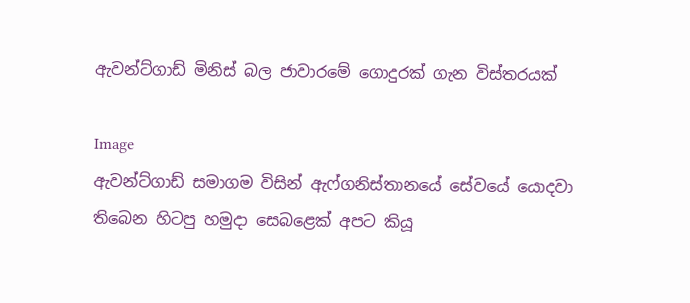ඇවන්ට්ගාඩ් මිනිස් බල ජාවාරමේ ගොදුරක් ගැන විස්තරයක්

Image
ඇවන්ට්ගාඩ් සමාගම විසින් ඇෆ්ගනිස්තානයේ සේවයේ යොදවා තිබෙන හිටපු හමුදා සෙබළෙක් අපට කියූ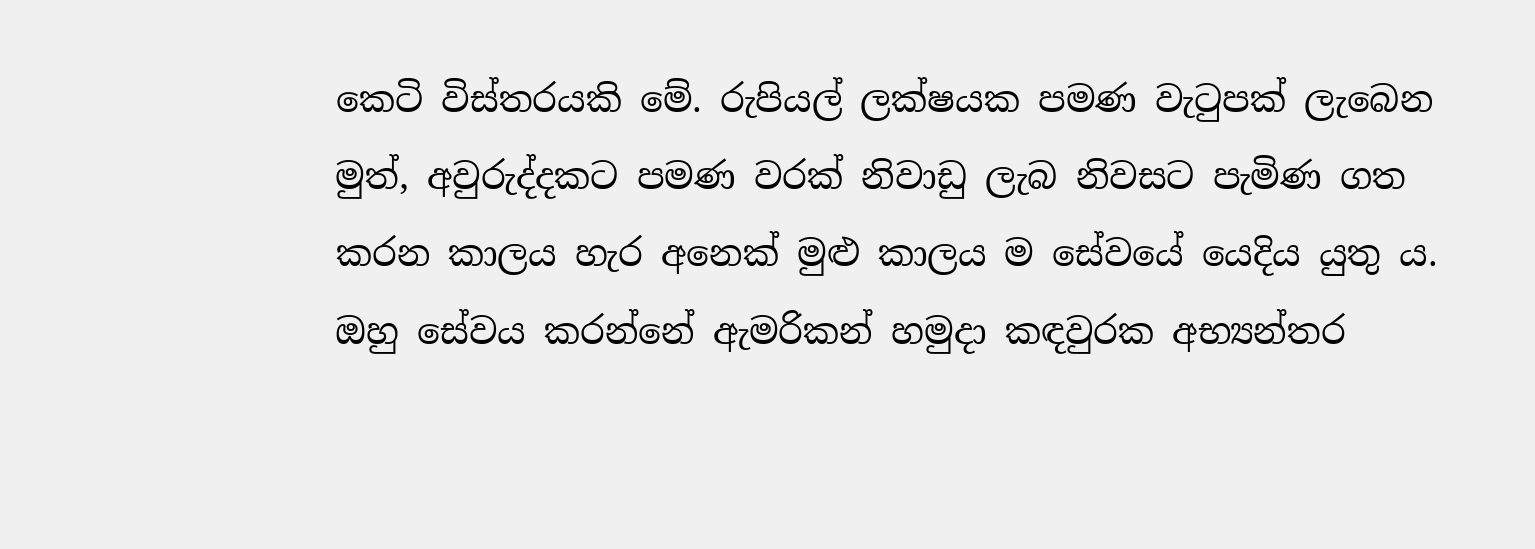කෙටි විස්තරයකි මේ. රුපියල් ලක්ෂයක පමණ වැටුපක් ලැබෙන මුත්, අවුරුද්දකට පමණ වරක් නිවාඩු ලැබ නිවසට පැමිණ ගත කරන කාලය හැර අනෙක් මුළු කාලය ම සේවයේ යෙදිය යුතු ය.  ඔහු සේවය කරන්නේ ඇමරිකන් හමුදා කඳවුරක අභ්‍යන්තර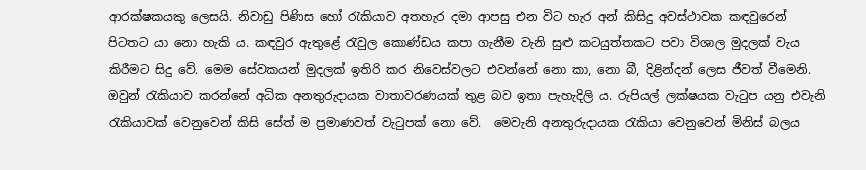ආරක්ෂකයකු ලෙසයි. නිවාඩු පිණිස හෝ රැකියාව අතහැර දමා ආපසු එන විට හැර අන් කිසිදු අවස්ථාවක කඳවුරෙන් පිටතට යා නො හැකි ය. කඳවුර ඇතුළේ රැවුල කොණ්ඩය කපා ගැනීම වැනි සුළු කටයුත්තකට පවා විශාල මුදලක් වැය කිරීමට සිදු වේ. මෙම සේවකයන් මුදලක් ඉතිරි කර නිවෙස්වලට එවන්නේ නො කා, නො බී, දිළින්දන් ලෙස ජීවත් වීමෙනි.  ඔවුන් රැකියාව කරන්නේ අධික අනතුරුදායක වාතාවරණයක් තුළ බව ඉතා පැහැදිලි ය. රුපියල් ලක්ෂයක වැටුප යනු එවැනි රැකියාවක් වෙනුවෙන් කිසි සේත් ම ප්‍රමාණවත් වැටුපක් නො වේ.  මෙවැනි අනතුරුදායක රැකියා වෙනුවෙන් මිනිස් බලය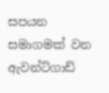සපයන සමාගමක් වන ඇවන්ට්ගාඩ්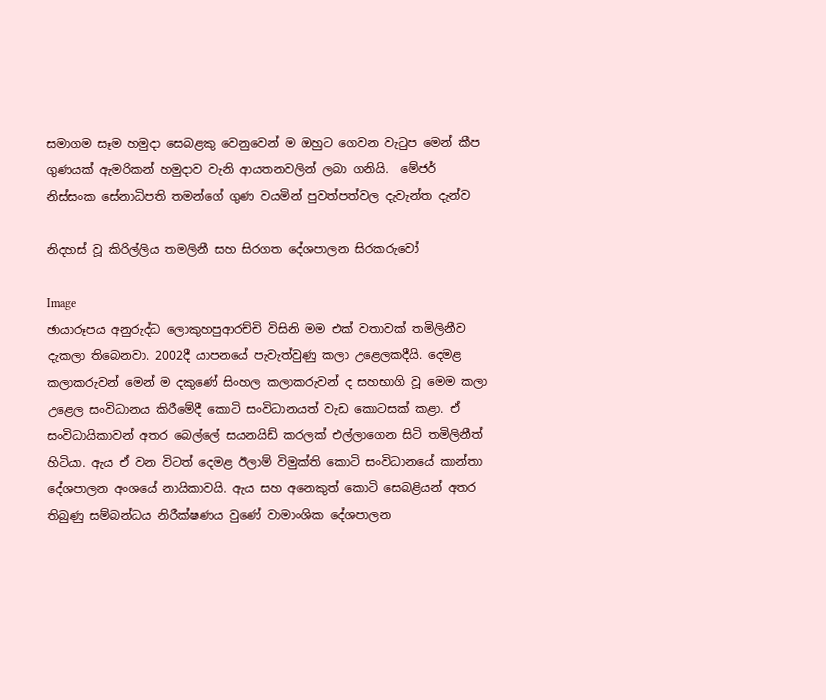සමාගම සෑම හමුදා සෙබළකු වෙනුවෙන් ම ඔහුට ගෙවන වැටුප මෙන් කීප ගුණයක් ඇමරිකන් හමුදාව වැනි ආයතනවලින් ලබා ගනියි.  මේජර් නිස්සංක සේනාධිපති තමන්ගේ ගුණ වයමින් පුවත්පත්වල දැවැන්ත දැන්ව

නිදහස් වූ කිරිල්ලිය තමලිනී සහ සිරගත දේශපාලන සිරකරුවෝ

Image
ඡායාරූපය අනුරුද්ධ ලොකුහපුආරච්චි විසිනි මම එක් වතාවක් තමිලිනීව දැකලා තිබෙනවා. 2002දී යාපනයේ පැවැත්වුණු කලා උළෙලකදීයි. දෙමළ කලාකරුවන් මෙන් ම දකුණේ සිංහල කලාකරුවන් ද සහභාගි වූ මෙම කලා උළෙල සංවිධානය කිරීමේදී කොටි සංවිධානයත් වැඩ කොටසක් කළා. ඒ සංවිධායිකාවන් අතර බෙල්ලේ සයනයිඩ් කරලක් එල්ලාගෙන සිටි තමිලිනීත් හිටියා. ඇය ඒ වන විටත් දෙමළ ඊලාම් විමුක්ති කොටි සංවිධානයේ කාන්තා දේශපාලන අංශයේ නායිකාවයි. ඇය සහ අනෙකුත් කොටි සෙබළියන් අතර තිබුණු සම්බන්ධය නිරීක්ෂණය වුණේ වාමාංශික දේශපාලන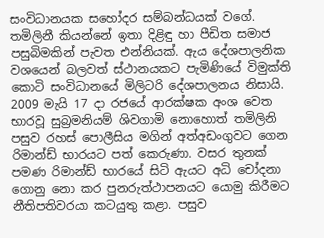සංවිධානයක සහෝදර සම්බන්ධයක් වගේ. තමිලිනී කියන්නේ ඉතා දිළිඳු හා පීඩිත සමාජ පසුබිමකින් පැවත එන්නියක්. ඇය දේශපාලනික වශයෙන් බලවත් ස්ථානයකට පැමිණියේ විමුක්ති කොටි සංවිධානයේ මිලිටරි දේශපාලනය නිසායි. 2009 මැයි 17 දා රජයේ ආරක්ෂක අංශ වෙත භාරවූ සුබ්‍රමනියම් ශිවගාමි නොහොත් තමිලිනි පසුව රහස් පොලීසිය මගින් අත්අඩංගුවට ගෙන රිමාන්ඩ් භාරයට පත් කෙරුණා. වසර තුනක් පමණ රිමාන්ඩ් භාරයේ සිටි ඇයට අධි චෝදනා ගොනු නො කර පුනරුත්ථාපනයට යොමු කිරීමට නීතිපතිවරයා කටයුතු කළා. පසුව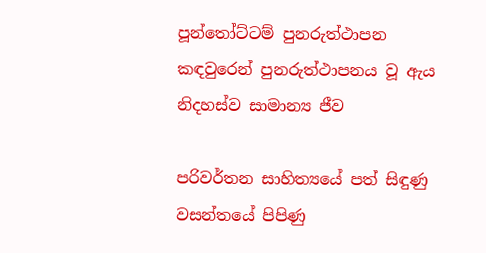පූන්තෝට්ටම් පුනරුත්ථාපන කඳවුරෙන් පුනරුත්ථාපනය වූ ඇය නිදහස්ව සාමාන්‍ය ජීව

පරිවර්තන සාහිත්‍යයේ පත් සිඳුණු වසන්තයේ පිපිණු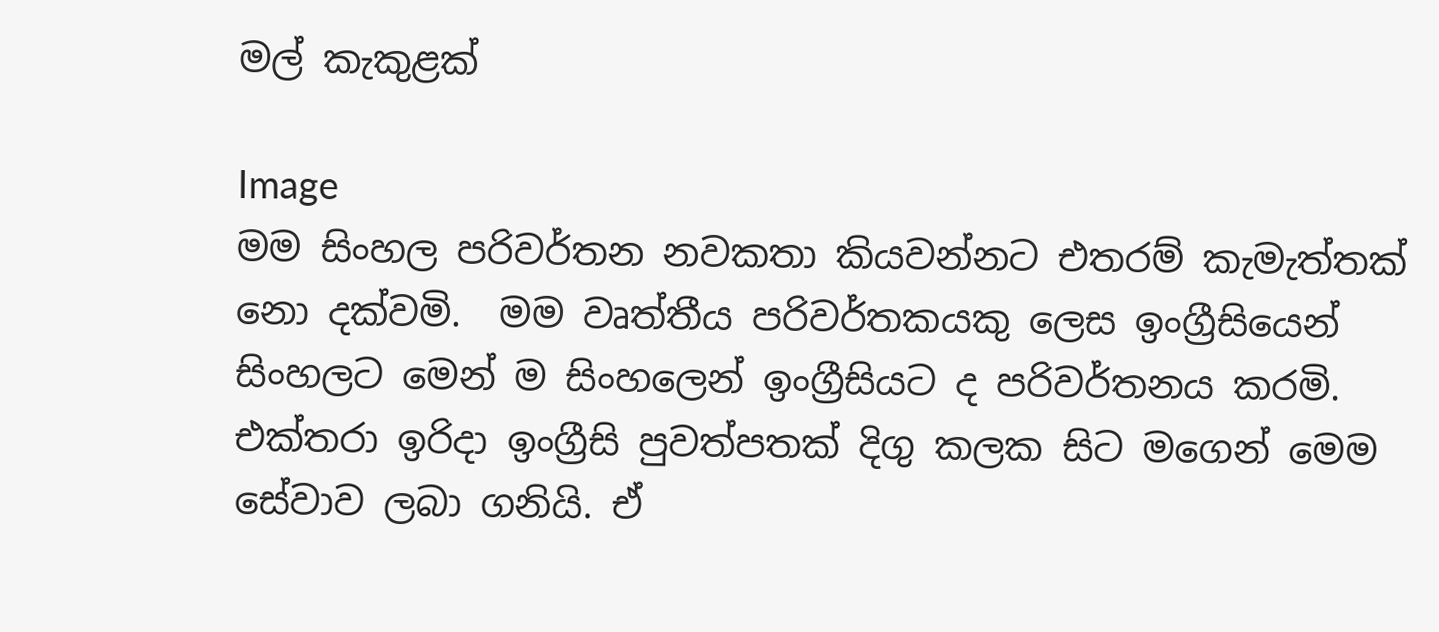මල් කැකුළක්

Image
මම සිංහල පරිවර්තන නවකතා කියවන්නට එතරම් කැමැත්තක් නො දක්වමි.  මම වෘත්තීය පරිවර්තකයකු ලෙස ඉංග්‍රීසියෙන් සිංහලට මෙන් ම සිංහලෙන් ඉංග්‍රීසියට ද පරිවර්තනය කරමි. එක්තරා ඉරිදා ඉංග්‍රීසි පුවත්පතක් දිගු කලක සිට මගෙන් මෙම සේවාව ලබා ගනියි. ඒ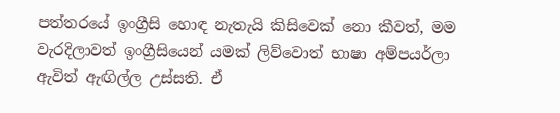පත්තරයේ ඉංග්‍රීසි හොඳ නැතැයි කිසිවෙක් නො කීවත්, මම වැරදිලාවත් ඉංග්‍රීසියෙන් යමක් ලිව්වොත් භාෂා අම්පයර්ලා ඇවිත් ඇඟිල්ල උස්සති. ඒ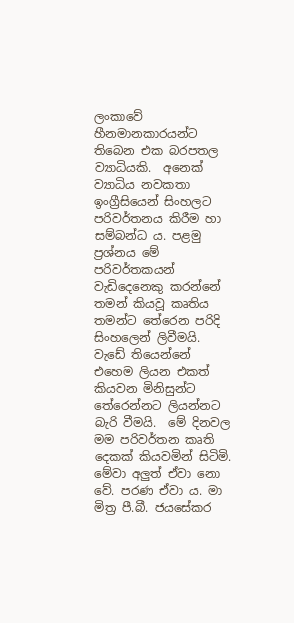ලංකාවේ හීනමානකාරයන්ට තිබෙන එක බරපතල ව්‍යාධියකි.  අනෙක් ව්‍යාධිය නවකතා ඉංග්‍රීසියෙන් සිංහලට පරිවර්තනය කිරීම හා සම්බන්ධ ය. පළමු ප්‍රශ්නය මේ පරිවර්තකයන් වැඩිදෙනෙකු කරන්නේ තමන් කියවූ කෘතිය තමන්ට තේරෙන පරිදි සිංහලෙන් ලිවීමයි. වැඩේ තියෙන්නේ එහෙම ලියන එකත් කියවන මිනිසුන්ට තේරෙන්නට ලියන්නට බැරි වීමයි.  මේ දිනවල මම පරිවර්තන කෘති දෙකක් කියවමින් සිටිමි. මේවා අලුත් ඒවා නො වේ. පරණ ඒවා ය. මා මිත්‍ර පී.බී. ජයසේකර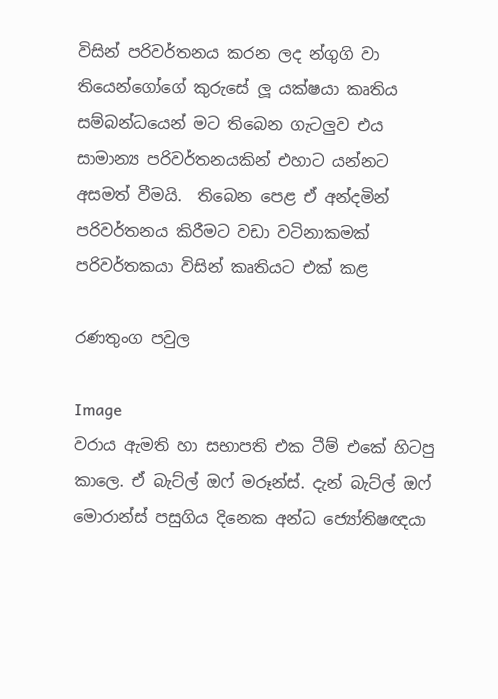විසින් පරිවර්තනය කරන ලද න්ගුගි වා තියෙන්ගෝගේ කුරුසේ ලූ යක්ෂයා කෘතිය සම්බන්ධයෙන් මට තිබෙන ගැටලුව එය සාමාන්‍ය පරිවර්තනයකින් එහාට යන්නට අසමත් වීමයි.  තිබෙන පෙළ ඒ අන්දමින් පරිවර්තනය කිරීමට වඩා වටිනාකමක් පරිවර්තකයා විසින් කෘතියට එක් කළ

රණතුංග පවුල

Image
වරාය ඇමති හා සභාපති එක ටීම් එකේ හිටපු කාලෙ. ඒ බැට්ල් ඔෆ් මරූන්ස්. දැන් බැට්ල් ඔෆ් මොරාන්ස් පසුගිය දිනෙක අන්ධ ජ්‍යෝතිෂඥයා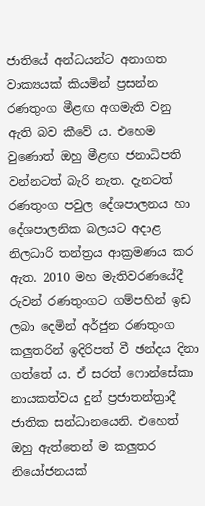ජාතියේ අන්ධයන්ට අනාගත වාක්‍යයක් කියමින් ප්‍ර‍සන්න රණතුංග මීළඟ අගමැති වනු ඇති බව කීවේ ය. එහෙම වුණොත් ඔහු මීළඟ ජනාධිපති වන්නටත් බැරි නැත. දැනටත් රණතුංග පවුල දේශපාලනය හා දේශපාලනික බලයට අදාළ නිලධාරි තන්ත්‍ර‍ය ආක්‍ර‍මණය කර ඇත. 2010 මහ මැතිවරණයේදී රුවන් රණතුංගට ගම්පහින් ඉඩ ලබා දෙමින් අර්ජුන රණතුංග කලුතරින් ඉදිරිපත් වී ඡන්දය දිනා ගත්තේ ය. ඒ සරත් ෆොන්සේකා නායකත්වය දුන් ප්‍ර‍ජාතන්ත්‍ර‍ාදී ජාතික සන්ධානයෙනි. එහෙත් ඔහු ඇත්තෙන් ම කලුතර නියෝජනයක්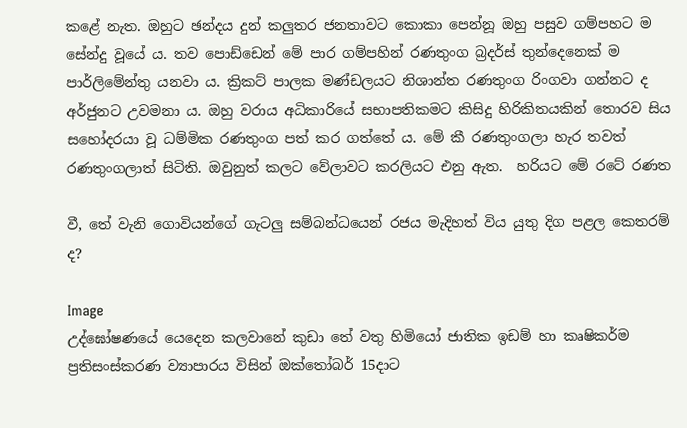කළේ නැත. ඔහුට ඡන්දය දුන් කලුතර ජනතාවට කොකා පෙන්නූ ඔහු පසුව ගම්පහට ම සේන්දු වූයේ ය. තව පොඩ්ඩෙන් මේ පාර ගම්පහින් රණතුංග බ්‍ර‍දර්ස් තුන්දෙනෙක් ම පාර්ලිමේන්තු යනවා ය. ක්‍රිකට් පාලක මණ්ඩලයට නිශාන්ත රණතුංග රිංගවා ගන්නට ද අර්ජුනට උවමනා ය. ඔහු වරාය අධිකාරියේ සභාපතිකමට කිසිදු හිරිකිතයකින් තොරව සිය සහෝදරයා වූ ධම්මික රණතුංග පත් කර ගත්තේ ය. මේ කී රණතුංගලා හැර තවත් රණතුංගලාත් සිටිති. ඔවුනුත් කලට වේලාවට කරලියට එනු ඇත.  හරියට මේ රටේ රණත

වී, තේ වැනි ගොවියන්ගේ ගැටලු සම්බන්ධයෙන් රජය මැදිහත් විය යුතු දිග පළල කෙතරම් ද?

Image
උද්ඝෝෂණයේ යෙදෙන කලවානේ කුඩා තේ වතු හිමියෝ ජාතික ඉඩම් හා කෘෂිකර්ම ප්‍ර‍තිසංස්කරණ ව්‍යාපාරය විසින් ඔක්තෝබර් 15දාට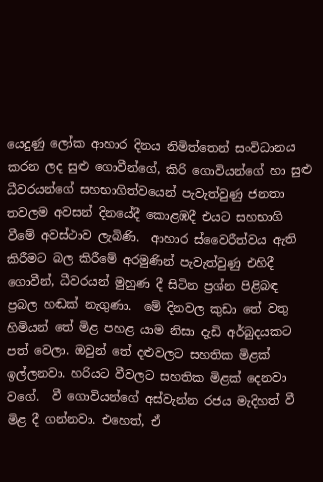යෙදුණු ලෝක ආහාර දිනය නිමිත්තෙන් සංවිධානය කරන ලද සුළු ගොවීන්ගේ, කිරි ගොවියන්ගේ හා සුළු ධීවරයන්ගේ සහභාගිත්වයෙන් පැවැත්වුණු ජනතා තවලම අවසන් දිනයේදී කොළඹදී එයට සහභාගි වීමේ අවස්ථාව ලැබිණි.  ආහාර ස්වෛරීත්වය ඇති කිරීමට බල කිරීමේ අරමුණින් පැවැත්වුණු එහිදී ගොවීන්, ධීවරයන් මුහුණ දී සිටින ප්‍ර‍ශ්න පිළිබඳ ප්‍ර‍බල හඬක් නැගුණා.  මේ දිනවල කුඩා තේ වතු හිමියන් තේ මිළ පහළ යාම නිසා දැඩි අර්බුදයකට පත් වෙලා. ඔවුන් තේ දළුවලට සහතික මිළක් ඉල්ලනවා. හරියට වීවලට සහතික මිළක් දෙනවා වගේ.  වී ගොවියන්ගේ අස්වැන්න රජය මැදිහත් වී මිළ දී ගන්නවා. එහෙත්, ඒ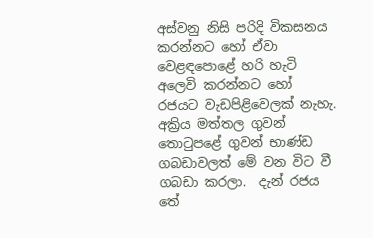අස්වනු නිසි පරිදි විකසනය කරන්නට හෝ ඒවා වෙළඳපොළේ හරි හැටි අලෙවි කරන්නට හෝ රජයට වැඩපිළිවෙලක් නැහැ. අක්‍රිය මත්තල ගුවන් තොටුපළේ ගුවන් භාණ්ඩ ගබඩාවලත් මේ වන විට වී ගබඩා කරලා.  දැන් රජය තේ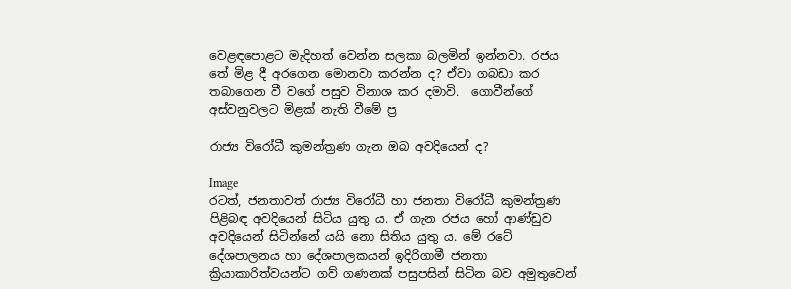වෙළඳපොළට මැදිහත් වෙන්න සලකා බලමින් ඉන්නවා. රජය තේ මිළ දී අරගෙන මොනවා කරන්න ද? ඒවා ගබඩා කර තබාගෙන වී වගේ පසුව විනාශ කර දමාවි.  ගොවීන්ගේ අස්වනුවලට මිළක් නැති වීමේ ප්‍ර‍

රාජ්‍ය විරෝධී කුමන්ත්‍රණ ගැන ඔබ අවදියෙන් ද?

Image
රටත්, ජනතාවත් රාජ්‍ය විරෝධී හා ජනතා විරෝධී කුමන්ත්‍රණ පිළිබඳ අවදියෙන් සිටිය යුතු ය. ඒ ගැන රජය හෝ ආණ්ඩුව අවදියෙන් සිටින්නේ යයි නො සිතිය යුතු ය. මේ රටේ දේශපාලනය හා දේශපාලකයන් ඉදිරිගාමී ජනතා ක්‍රියාකාරිත්වයන්ට ගව් ගණනක් පසුපසින් සිටින බව අමුතුවෙන්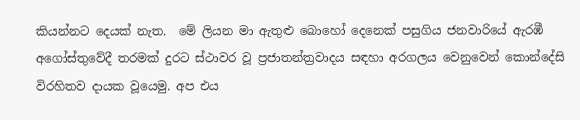කියන්නට දෙයක් නැත.  මේ ලියන මා ඇතුළු බොහෝ දෙනෙක් පසුගිය ජනවාරියේ ඇරඹී අගෝස්තුවේදී තරමක් දුරට ස්ථාවර වූ ප්‍රජාතන්ත්‍රවාදය සඳහා අරගලය වෙනුවෙන් කොන්දේසි විරහිතව දායක වූයෙමු. අප එය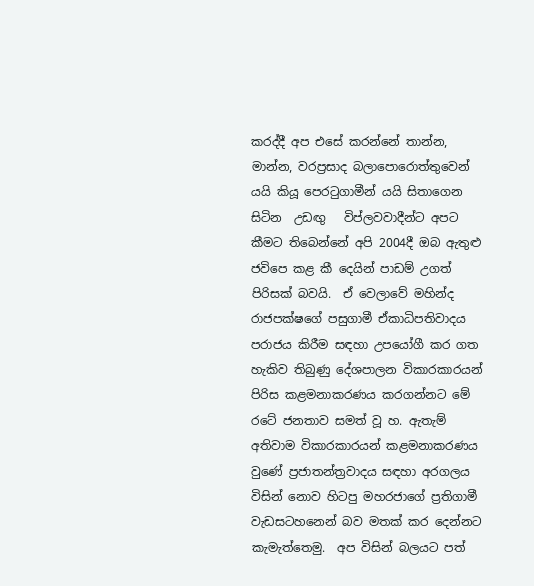කරද්දී අප එසේ කරන්නේ තාන්න, මාන්න, වරප්‍රසාද බලාපොරොත්තුවෙන් යයි කියූ පෙරටුගාමීන් යයි සිතාගෙන සිටින  උඩඟු   විප්ලවවාදීන්ට අපට කීමට තිබෙන්නේ අපි 2004දී ඔබ ඇතුළු ජවිපෙ කළ කී දෙයින් පාඩම් උගත් පිරිසක් බවයි.  ඒ වෙලාවේ මහින්ද රාජපක්ෂගේ පසුගාමී ඒකාධිපතිවාදය පරාජය කිරීම සඳහා උපයෝගී කර ගත හැකිව තිබුණු දේශපාලන විකාරකාරයන් පිරිස කළමනාකරණය කරගන්නට මේ රටේ ජනතාව සමත් වූ හ. ඇතැම් අතිවාම විකාරකාරයන් කළමනාකරණය වුණේ ප්‍රජාතන්ත්‍රවාදය සඳහා අරගලය විසින් නොව හිටපු මහරජාගේ ප්‍රතිගාමී වැඩසටහනෙන් බව මතක් කර දෙන්නට කැමැත්තෙමු.  අප විසින් බලයට පත්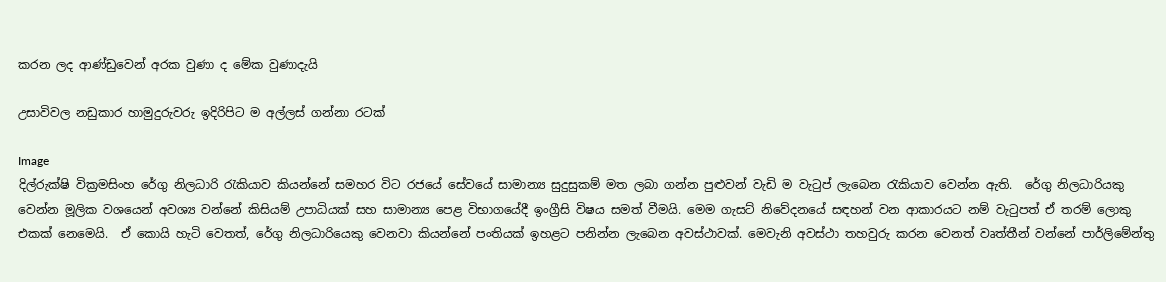කරන ලද ආණ්ඩුවෙන් අරක වුණා ද මේක වුණාදැයි

උසාවිවල නඩුකාර හාමුදුරුවරු ඉදිරිපිට ම අල්ලස් ගන්නා රටක්

Image
දිල්රුක්ෂි වික්‍රමසිංහ රේගු නිලධාරි රැකියාව කියන්නේ සමහර විට රජයේ සේවයේ සාමාන්‍ය සුදුසුකම් මත ලබා ගන්න පුළුවන් වැඩි ම වැටුප් ලැබෙන රැකියාව වෙන්න ඇති.  රේගු නිලධාරියකු වෙන්න මූලික වශයෙන් අවශ්‍ය වන්නේ කිසියම් උපාධියක් සහ සාමාන්‍ය පෙළ විභාගයේදී ඉංග්‍රීසි විෂය සමත් වීමයි. මෙම ගැසට් නිවේදනයේ සඳහන් වන ආකාරයට නම් වැටුපත් ඒ තරම් ලොකු එකක් නෙමෙයි.  ඒ කොයි හැටි වෙතත්, රේගු නිලධාරියෙකු වෙනවා කියන්නේ පංතියක් ඉහළට පනින්න ලැබෙන අවස්ථාවක්. මෙවැනි අවස්ථා තහවුරු කරන වෙනත් වෘත්තීන් වන්නේ පාර්ලිමේන්තු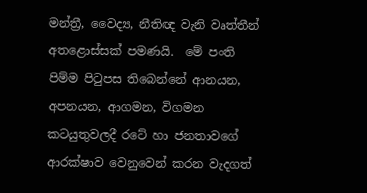මන්ත්‍රී, වෛද්‍ය, නීතිඥ වැනි වෘත්තීන් අතළොස්සක් පමණයි.  මේ පංති පිම්ම පිටුපස තිබෙන්නේ ආනයන, අපනයන, ආගමන, විගමන කටයුතුවලදී රටේ හා ජනතාවගේ ආරක්ෂාව වෙනුවෙන් කරන වැදගත්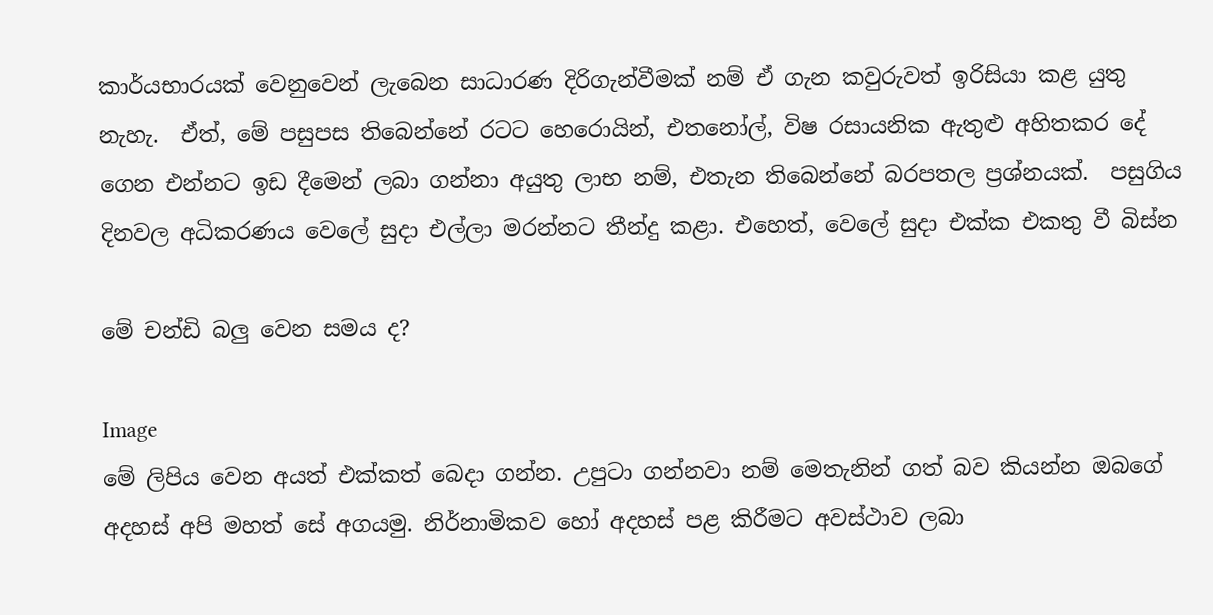කාර්යභාරයක් වෙනුවෙන් ලැබෙන සාධාරණ දිරිගැන්වීමක් නම් ඒ ගැන කවුරුවත් ඉරිසියා කළ යුතු නැහැ.  ඒත්, මේ පසුපස තිබෙන්නේ රටට හෙරොයින්, එතනෝල්, විෂ රසායනික ඇතුළු අහිතකර දේ ගෙන එන්නට ඉඩ දීමෙන් ලබා ගන්නා අයුතු ලාභ නම්, එතැන තිබෙන්නේ බරපතල ප්‍රශ්නයක්.  පසුගිය දිනවල අධිකරණය වෙලේ සුදා එල්ලා මරන්නට තීන්දු කළා. එහෙත්, වෙලේ සුදා එක්ක එකතු වී බිස්න

මේ චන්ඩි බලු වෙන සමය ද?

Image
මේ ලිපිය වෙන අයත් එක්කත් බෙදා ගන්න. උපුටා ගන්නවා නම් ‍මෙතැනින් ගත් බව කියන්න ඔබගේ අදහස් අපි මහත් සේ අගයමු. නිර්නාමිකව හෝ අදහස් පළ කිරීමට අවස්ථාව ලබා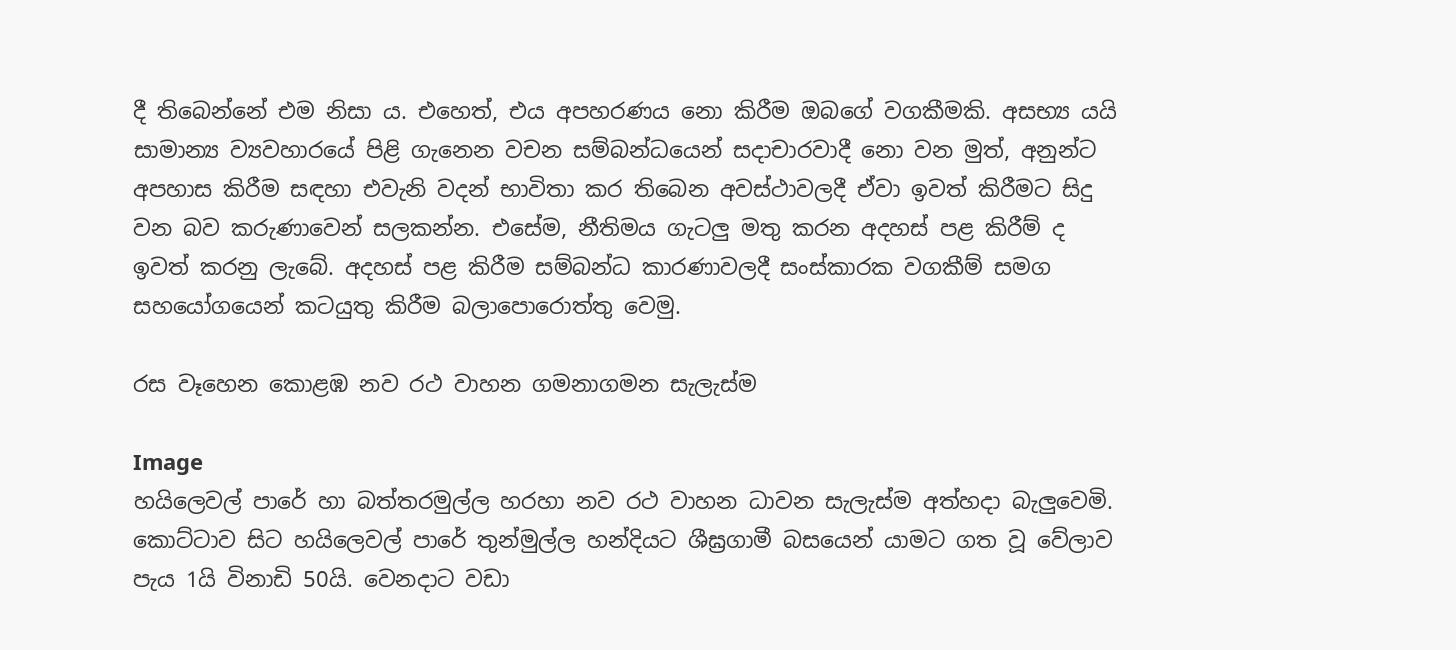දී තිබෙන්නේ එම නිසා ය. එහෙත්, එය අපහරණය නො කිරීම ඔබ‍ගේ වගකීමකි. අසභ්‍ය යයි සාමාන්‍ය ව්‍යවහාරයේ පිළි ගැනෙන වචන සම්බන්ධයෙන් සදාචාරවාදී නො වන මුත්, අනුන්ට අපහාස කිරීම සඳහා එවැනි වදන් භාවිතා කර තිබෙන අවස්ථාවලදී ඒවා ඉවත් කිරීමට සිදු වන බව කරුණාවෙන් සලකන්න. එසේම, නීතිමය ගැටලු මතු කරන අදහස් පළ කිරීම් ද ඉවත් කරනු ලැබේ. අදහස් පළ කිරීම සම්බන්ධ කාරණාවලදී සංස්කාරක වගකීම් සමග සහයෝගයෙන් කටයුතු කිරීම බලාපොරොත්තු වෙමු.

රස වෑහෙන කොළඹ නව රථ වාහන ගමනාගමන සැලැස්ම

Image
හයිලෙවල් පාරේ හා බත්තරමුල්ල හරහා නව රථ වාහන ධාවන සැලැස්ම අත්හදා බැලුවෙමි.  කොට්ටාව සිට හයිලෙවල් පාරේ තුන්මුල්ල හන්දියට ශීඝ්‍ර‍ගාමී බසයෙන් යාමට ගත වූ වේලාව පැය 1යි විනාඩි 50යි. වෙනදාට වඩා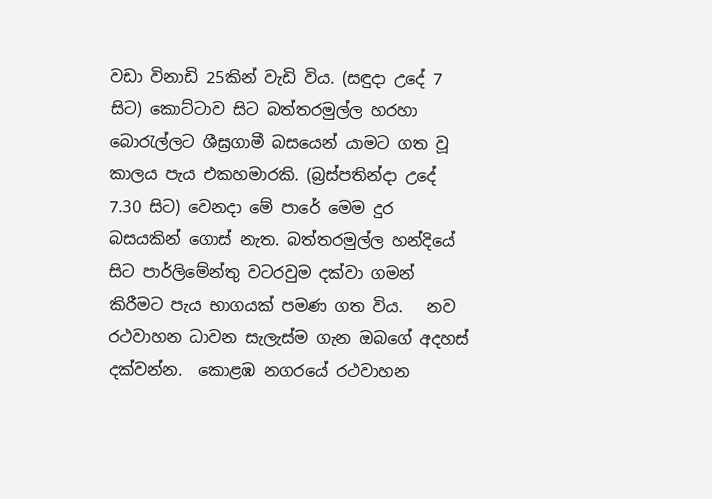වඩා විනාඩි 25කින් වැඩි විය. (සඳුදා උදේ 7 සිට) කොට්ටාව සිට බත්තරමුල්ල හරහා බොරැල්ලට ශීඝ්‍ර‍ගාමී බසයෙන් යාමට ගත වූ කාලය පැය එකහමාරකි. (බ්‍ර‍ස්පතින්දා උදේ 7.30 සිට) වෙනදා මේ පාරේ මෙම දුර බසයකින් ගොස් නැත. බත්තරමුල්ල හන්දියේ සිට පාර්ලිමේන්තු වටරවුම දක්වා ගමන් කිරීමට පැය භාගයක් පමණ ගත විය.   නව රථවාහන ධාවන සැලැස්ම ගැන ඔබගේ අදහස් දක්වන්න.  කොළඹ නගරයේ රථවාහන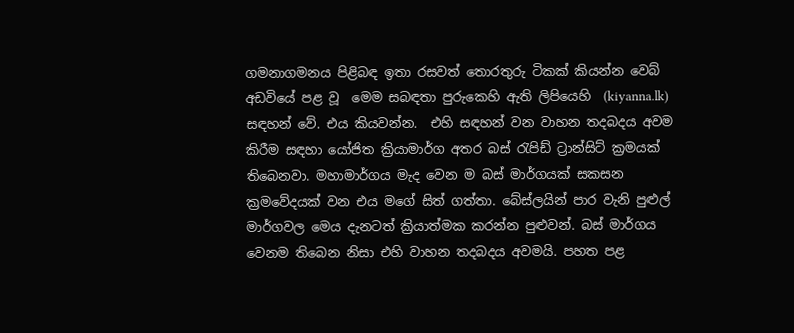ගමනාගමනය පිළිබඳ ඉතා රසවත් තොරතුරු ටිකක් කියන්න වෙබ් අඩවියේ පළ වූ  මෙම සබඳතා පුරුකෙහි ඇති ලිපියෙහි  (kiyanna.lk) සඳහන් වේ. එය කියවන්න.  එහි සඳහන් වන වාහන තදබදය අවම කිරීම සඳහා යෝජිත ක්‍රියාමාර්ග අතර බස් රැපිඩ් ට්‍රාන්සිට් ක්‍ර‍මයක් තිබෙනවා. මහාමාර්ගය මැද වෙන ම බස් මාර්ගයක් සකසන ක්‍ර‍මවේදයක් වන එය මගේ සිත් ගත්තා. බේස්ලයින් පාර වැනි පුළුල් මාර්ගවල මෙය දැනටත් ක්‍රියාත්මක කරන්න පුළුවන්. බස් මාර්ගය වෙනම තිබෙන නිසා එහි වාහන තදබදය අවමයි. පහත පළ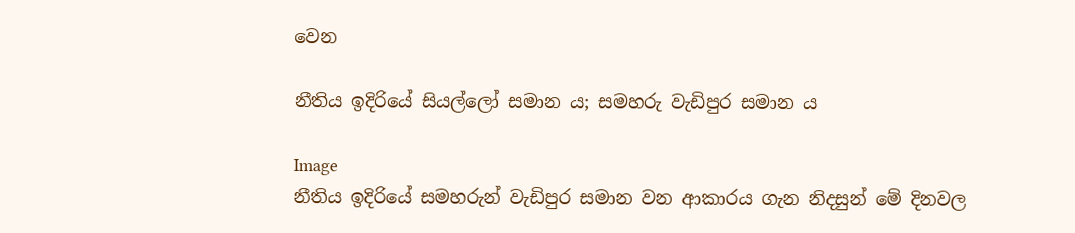වෙන

නීතිය ඉදිරියේ සියල්ලෝ සමාන ය; සමහරු වැඩිපුර සමාන ය

Image
නීතිය ඉදිරියේ සමහරුන් වැඩිපුර සමාන වන ආකාරය ගැන නිදසුන් මේ දිනවල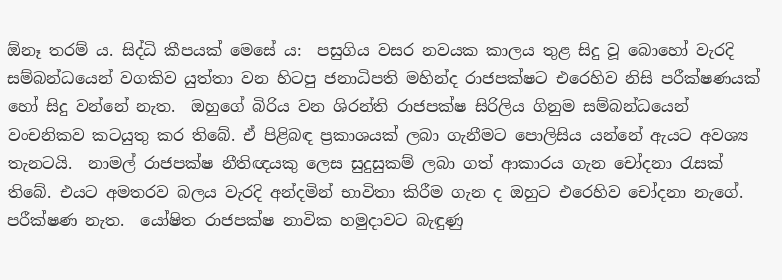ඕනෑ තරම් ය. සිද්ධි කීපයක් මෙසේ ය:  පසුගිය වසර නවයක කාලය තුළ සිදු වූ බොහෝ වැරදි සම්බන්ධයෙන් වගකිව යුත්තා වන හිටපු ජනාධිපති මහින්ද රාජපක්ෂට එරෙහිව නිසි පරීක්ෂණයක් හෝ සිදු වන්නේ නැත.  ඔහුගේ බිරිය වන ශිරන්ති රාජපක්ෂ සිරිලිය ගිනුම සම්බන්ධයෙන් වංචනිකව කටයුතු කර තිබේ. ඒ පිළිබඳ ප්‍ර‍කාශයක් ලබා ගැනීමට පොලිසිය යන්නේ ඇයට අවශ්‍ය තැනටයි.  නාමල් රාජපක්ෂ නීතිඥයකු ලෙස සුදුසුකම් ලබා ගත් ආකාරය ගැන චෝදනා රැසක් තිබේ. එයට අමතරව බලය වැරදි අන්දමින් භාවිතා කිරීම ගැන ද ඔහුට එරෙහිව චෝදනා නැගේ. පරීක්ෂණ නැත.  යෝෂිත රාජපක්ෂ නාවික හමුදාවට බැඳුණු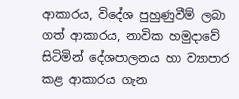ආකාරය, විදේශ පුහුණුවීම් ලබා ගත් ආකාරය, නාවික හමුදාවේ සිටිමින් දේශපාලනය හා ව්‍යාපාර කළ ආකාරය ගැන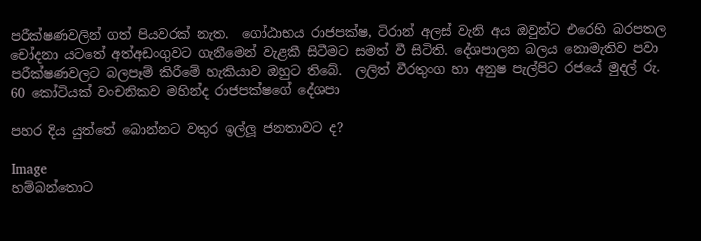පරීක්ෂණවලින් ගත් පියවරක් නැත.  ගෝඨාභය රාජපක්ෂ, ටිරාන් අලස් වැනි අය ඔවුන්ට එරෙහි බරපතල චෝදනා යටතේ අත්අඩංගුවට ගැනීමෙන් වැළකී සිටීමට සමත් වී සිටිති. දේශපාලන බලය නොමැතිව පවා පරීක්ෂණවලට බලපෑම් කිරීමේ හැකියාව ඔහුට තිබේ.  ලලිත් වීරතුංග හා අනුෂ පැල්පිට රජයේ මුදල් රු. 60 කෝටියක් වංචනිකව මහින්ද රාජපක්ෂගේ දේශපා

පහර දිය යුත්තේ බොන්නට වතුර ඉල්ලූ ජනතාවට ද?

Image
හම්බන්තොට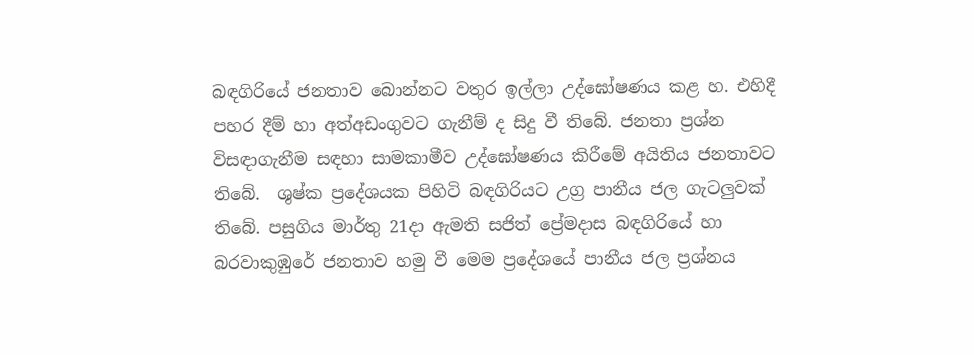බඳගිරියේ ජනතාව බොන්නට වතුර ඉල්ලා උද්ඝෝෂණය කළ හ. එහිදී පහර දීම් හා අත්අඩංගුවට ගැනීම් ද සිදු වී තිබේ. ජනතා ප්‍ර‍ශ්න විසඳාගැනීම සඳහා සාමකාමීව උද්ඝෝෂණය කිරීමේ අයිතිය ජනතාවට තිබේ.  ශුෂ්ක ප්‍රදේශයක පිහිටි බඳගිරියට උග්‍ර‍ පානීය ජල ගැටලුවක් තිබේ. පසුගිය මාර්තු 21දා ඇමති සජිත් ප්‍රේමදාස බඳගිරියේ හා බරවාකුඹුරේ ජනතාව හමු වී මෙම ප්‍ර‍දේශයේ පානීය ජල ප්‍ර‍ශ්නය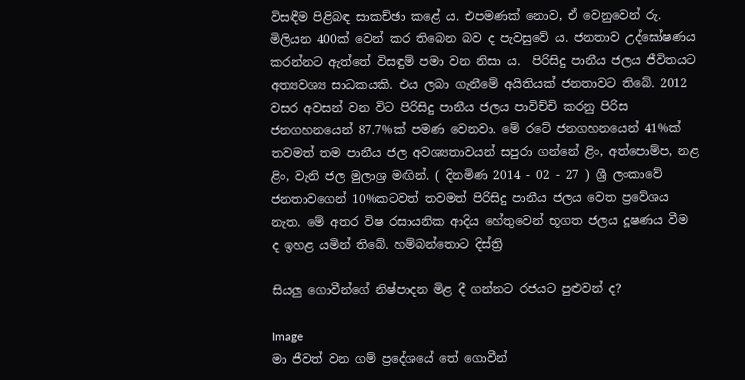විසඳීම පිළිබඳ සාකච්ඡා කළේ ය. එපමණක් නොව, ඒ වෙනුවෙන් රු. මිලියන 400ක් වෙන් කර තිබෙන බව ද පැවසුවේ ය. ජනතාව උද්ඝෝෂණය කරන්නට ඇත්තේ විසඳුම් පමා වන නිසා ය.  පිරිසිදු පානීය ජලය ජීවිතයට අත්‍යවශ්‍ය සාධකයකි. එය ලබා ගැනීමේ අයිතියක් ජනතාවට තිබේ. 2012 වසර අවසන් වන විට පිරිසිදු පානීය ජලය පාවිච්චි කරනු පිරිස ජනගහනයෙන් 87.7%ක් පමණ වෙනවා. මේ රටේ ජනගහනයෙන් 41%ක් තවමත් තම පානීය ජල අවශ්‍යතාවයන් සපුරා ගන්නේ ළිං, අත්පොම්ප, නළ ළිං, වැනි ජල මුලාශ්‍ර මඟින්. ( දිනමිණ 2014 - 02 - 27 ) ශ්‍රී ලංකාවේ ජනතාවගෙන් 10%කටවත් තවමත් පිරිසිදු පානීය ජලය වෙත ප්‍රවේශය නැත. මේ අතර විෂ රසායනික ආදිය හේතුවෙන් භූගත ජලය දූෂණය වීම ද ඉහළ යමින් තිබේ. හම්බන්තොට දිස්ත්‍රි

සියලු ගොවීන්ගේ නිෂ්පාදන මිළ දී ගන්නට රජයට පුළුවන් ද?

Image
මා ජීවත් වන ගම් ප්‍රදේශයේ තේ ගොවීන්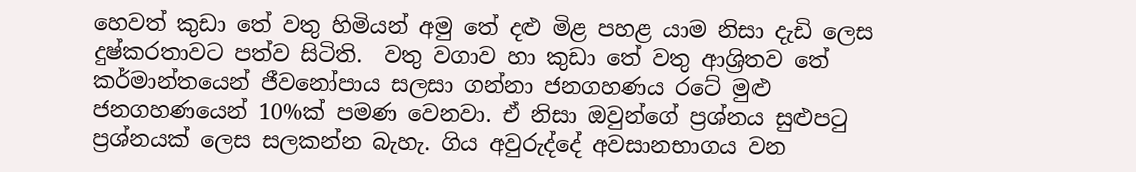හෙවත් කුඩා තේ වතු හිමියන් අමු තේ දළු මිළ පහළ යාම නිසා දැඩි ලෙස දුෂ්කරතාවට පත්ව සිටිති.  වතු වගාව හා කුඩා තේ වතු ආශ්‍රිතව තේ කර්මාන්තයෙන් ජීවනෝපාය සලසා ගන්නා ජනගහණය රටේ මුළු ජනගහණයෙන් 10%ක් පමණ වෙනවා. ඒ නිසා ඔවුන්ගේ ප්‍රශ්නය සුළුපටු ප්‍රශ්නයක් ලෙස සලකන්න බැහැ. ගිය අවුරුද්දේ අවසානභාගය වන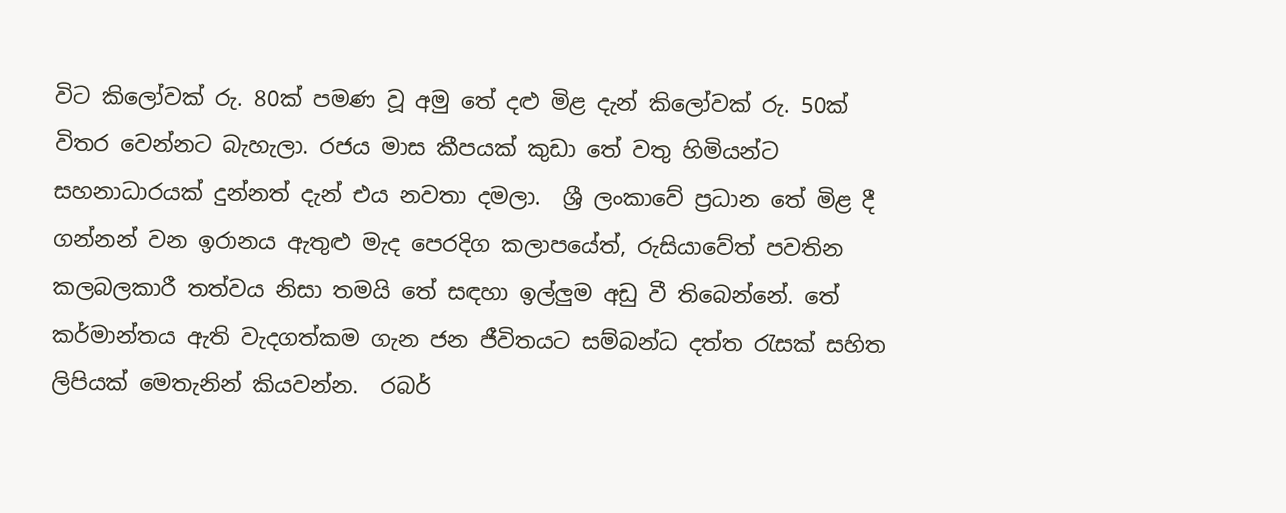විට කිලෝවක් රු. 80ක් පමණ වූ අමු තේ දළු මිළ දැන් කිලෝවක් රු. 50ක් විතර වෙන්නට බැහැලා. රජය මාස කීපයක් කුඩා තේ වතු හිමියන්ට සහනාධාරයක් දුන්නත් දැන් එය නවතා දමලා.  ශ්‍රී ලංකාවේ ප්‍රධාන තේ මිළ දී ගන්නන් වන ඉරානය ඇතුළු මැද පෙරදිග කලාපයේත්, රුසියාවේත් පවතින කලබලකාරී තත්වය නිසා තමයි තේ සඳහා ඉල්ලුම අඩු වී තිබෙන්නේ. තේ කර්මාන්තය ඇති වැදගත්කම ගැන ජන ජීවිතයට සම්බන්ධ දත්ත රැසක් සහිත ලිපියක් මෙතැනින් කියවන්න.  රබර්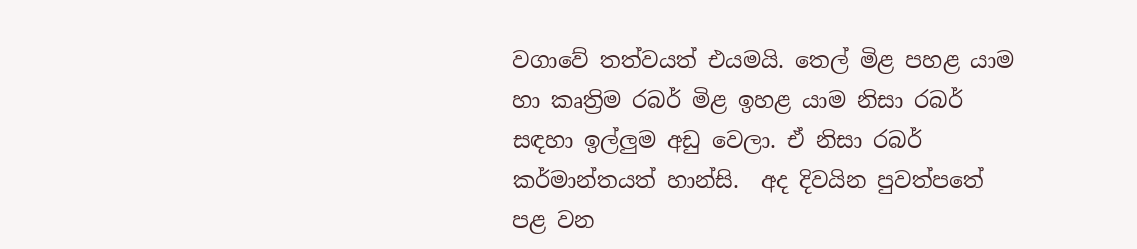වගාවේ තත්වයත් එයමයි. තෙල් මිළ පහළ යාම හා කෘත්‍රිම රබර් මිළ ඉහළ යාම නිසා රබර් සඳහා ඉල්ලුම අඩු වෙලා. ඒ නිසා රබර් කර්මාන්තයත් හාන්සි.  අද දිවයින පුවත්පතේ පළ වන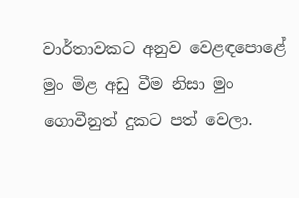වාර්තාවකට අනුව වෙළඳපොළේ මුං මිළ අඩු වීම නිසා මුං ගොවීනුත් දුකට පත් වෙලා.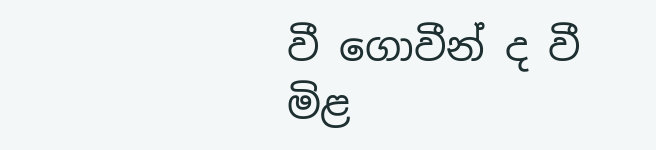වී ගොවීන් ද වී මිළ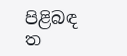පිළිබඳ ත